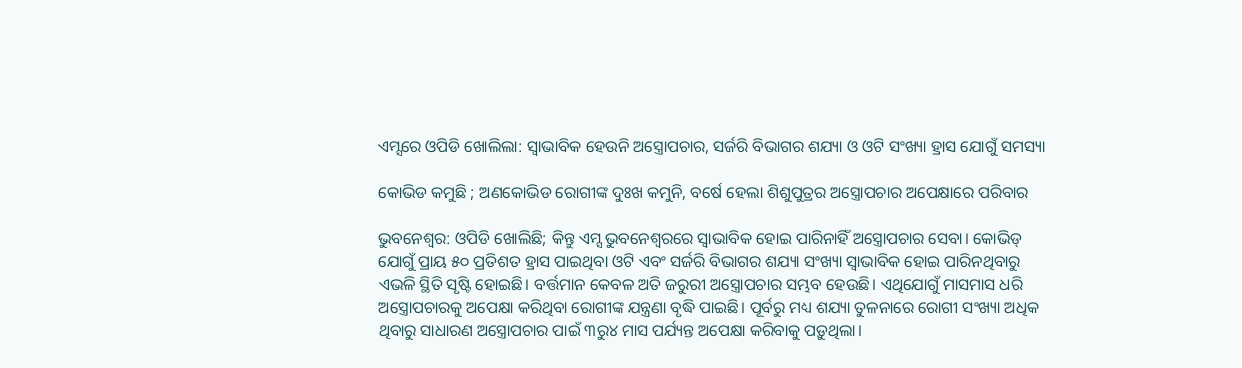ଏମ୍ସରେ ଓପିଡି ଖୋଲିଲା: ସ୍ବାଭାବିକ ହେଉନି ଅସ୍ତ୍ରୋପଚାର, ସର୍ଜରି ବିଭାଗର ଶଯ୍ୟା ଓ ଓଟି ସଂଖ୍ୟା ହ୍ରାସ ଯୋଗୁଁ ସମସ୍ୟା

କୋଭିଡ କମୁଛି ; ଅଣକୋଭିଡ ରୋଗୀଙ୍କ ଦୁଃଖ କମୁନି, ବର୍ଷେ ହେଲା ଶିଶୁପୁତ୍ରର ଅସ୍ତ୍ରୋପଚାର ଅପେକ୍ଷାରେ ପରିବାର

ଭୁବନେଶ୍ବର: ଓପିଡି ଖୋଲିଛି; କିନ୍ତୁ ଏମ୍ସ ଭୁବନେଶ୍ବରରେ ସ୍ବାଭାବିକ ହୋଇ ପାରିନାହିଁ ଅସ୍ତ୍ରୋପଚାର ସେବା। କୋଭିଡ୍ ଯୋଗୁଁ ପ୍ରାୟ ୫୦ ପ୍ରତିଶତ ହ୍ରାସ ପାଇଥିବା ଓଟି ଏବଂ ସର୍ଜରି ବିଭାଗର ଶଯ୍ୟା ସଂଖ୍ୟା ସ୍ବାଭାବିକ ହୋଇ ପାରିନଥିବାରୁ ଏଭଳି ସ୍ଥିତି ସୃଷ୍ଟି ହୋଇଛି। ବର୍ତ୍ତମାନ କେବଳ ଅତି ଜରୁରୀ ଅସ୍ତ୍ରୋପଚାର ସମ୍ଭବ ହେଉଛି। ଏଥିଯୋଗୁଁ ମାସମାସ ଧରି ଅସ୍ତ୍ରୋପଚାରକୁ ଅପେକ୍ଷା କରିଥିବା ରୋଗୀଙ୍କ ଯନ୍ତ୍ରଣା ବୃଦ୍ଧି ପାଇଛି। ପୂର୍ବରୁ ମଧ୍ୟ ଶଯ୍ୟା ତୁଳନାରେ ରୋଗୀ ସଂଖ୍ୟା ଅଧିକ ଥିବାରୁ ସାଧାରଣ ଅସ୍ତ୍ରୋପଚାର ପାଇଁ ୩ରୁ୪ ମାସ ପର୍ଯ୍ୟନ୍ତ ଅପେକ୍ଷା କରିବାକୁ ପଡ଼ୁଥିଲା।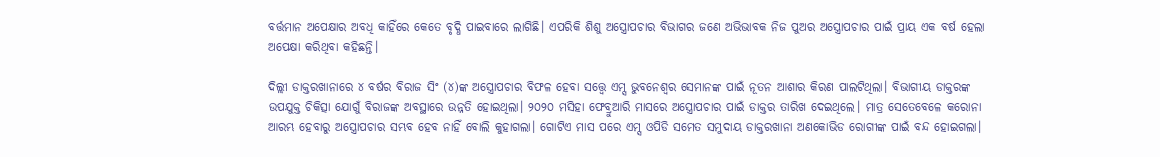ବର୍ତ୍ତମାନ ଅପେକ୍ଷାର ଅବଧି କାହିଁରେ କେତେ ବୃଦ୍ଧି ପାଇବାରେ ଲାଗିଛି। ଏପରିକି ଶିଶୁ ଅସ୍ତ୍ରୋପଚାର ବିଭାଗର ଜଣେ ଅଭିଭାବକ ନିଜ ପୁଅର ଅସ୍ତ୍ରୋପଚାର ପାଇଁ ପ୍ରାୟ ଏକ ବର୍ଷ ହେଲା ଅପେକ୍ଷା କରିଥିବା କହିଛନ୍ତି।

ଦିଲ୍ଲୀ ଡାକ୍ତରଖାନାରେ ୪ ବର୍ଷର ବିରାଜ ସିଂ (୪)ଙ୍କ ଅସ୍ତ୍ରୋପଚାର ବିଫଳ ହେବା ସତ୍ତ୍ବେ ଏମ୍ସ ଭୁବନେଶ୍ବର ସେମାନଙ୍କ ପାଇଁ ନୂତନ ଆଶାର କିରଣ ପାଲଟିଥିଲା। ବିଭାଗୀୟ ଡାକ୍ତରଙ୍କ ଉପଯୁକ୍ତ ଚିକିତ୍ସା ଯୋଗୁଁ ବିରାଜଙ୍କ ଅବସ୍ଥାରେ ଉନ୍ନତି ହୋଇଥିଲା। ୨୦୨୦ ମସିହା ଫେବ୍ରୁଆରି ମାସରେ ଅସ୍ତ୍ରୋପଚାର ପାଇଁ ଡାକ୍ତର ତାରିଖ ଦେଇଥିଲେ। ମାତ୍ର ସେତେବେଳେ କରୋନା ଆରମ୍ଭ ହେବାରୁ ଅସ୍ତ୍ରୋପଚାର ସମ୍ଭବ ହେବ ନାହିଁ ବୋଲି କୁହାଗଲା। ଗୋଟିଏ ମାସ ପରେ ଏମ୍ସ ଓପିଡି ସମେତ ସମୁଦାୟ ଡାକ୍ତରଖାନା ଅଣକୋଭିଡ ରୋଗୀଙ୍କ ପାଇଁ ବନ୍ଦ ହୋଇଗଲା।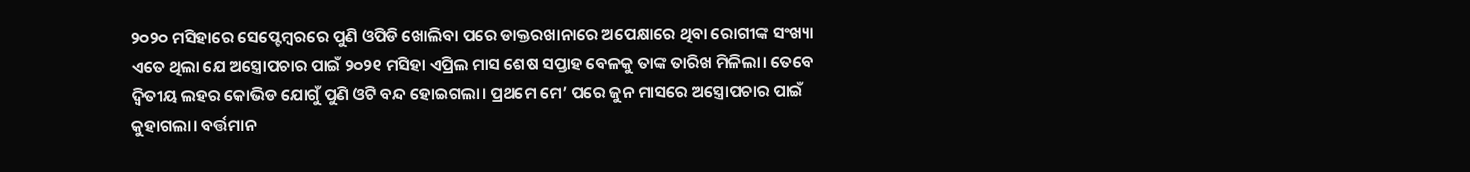୨୦୨୦ ମସିହାରେ ସେପ୍ଟେମ୍ବରରେ ପୁଣି ଓପିଡି ଖୋଲିବା ପରେ ଡାକ୍ତରଖାନାରେ ଅପେକ୍ଷାରେ ଥିବା ରୋଗୀଙ୍କ ସଂଖ୍ୟା ଏତେ ଥିଲା ଯେ ଅସ୍ତ୍ରୋପଚାର ପାଇଁ ୨୦୨୧ ମସିହା ଏପ୍ରିଲ ମାସ ଶେଷ ସପ୍ତାହ ବେଳକୁ ତାଙ୍କ ତାରିଖ ମିଳିଲା। ତେବେ ଦ୍ବିତୀୟ ଲହର କୋଭିଡ ଯୋଗୁଁ ପୁଣି ଓଟି ବନ୍ଦ ହୋଇଗଲା। ପ୍ରଥମେ ମେ’ ପରେ ଜୁନ ମାସରେ ଅସ୍ତ୍ରୋପଚାର ପାଇଁ କୁହାଗଲା। ବର୍ତ୍ତମାନ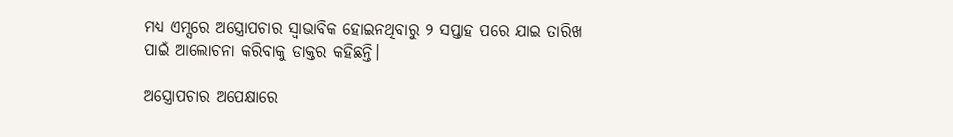ମଧ୍ୟ ଏମ୍ସରେ ଅସ୍ତ୍ରୋପଚାର ସ୍ବାଭାବିକ ହୋଇନଥିବାରୁ ୨ ସପ୍ତାହ ପରେ ଯାଇ ତାରିଖ ପାଇଁ ଆଲୋଚନା କରିବାକୁ ଡାକ୍ତର କହିଛନ୍ତି।

ଅସ୍ତ୍ରୋପଚାର ଅପେକ୍ଷାରେ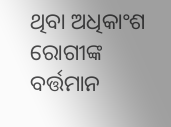ଥିବା ଅଧିକାଂଶ ରୋଗୀଙ୍କ ବର୍ତ୍ତମାନ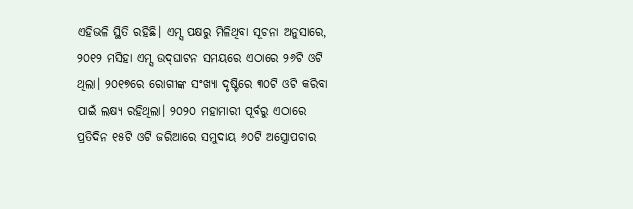ଏହିଭଳି ସ୍ଥିତି ରହିଛି। ଏମ୍ସ ପକ୍ଷରୁ ମିଳିଥିବା ସୂଚନା ଅନୁସାରେ, ୨୦୧୨ ମସିହା ଏମ୍ସ ଉଦ୍‌ଘାଟନ ସମୟରେ ଏଠାରେ ୨୬ଟି ଓଟି ଥିଲା। ୨୦୧୭ରେ ରୋଗୀଙ୍କ ସଂଖ୍ୟା ଦୃଷ୍ଟିରେ ୩୦ଟି ଓଟି କରିବା ପାଇଁ ଲକ୍ଷ୍ୟ ରହିଥିଲା। ୨୦୨୦ ମହାମାରୀ ପୂର୍ବରୁ ଏଠାରେ ପ୍ରତିଦିନ ୧୫ଟି ଓଟି ଜରିଆରେ ସମୁଦାୟ ୬୦ଟି ଅସ୍ତ୍ରୋପଚାର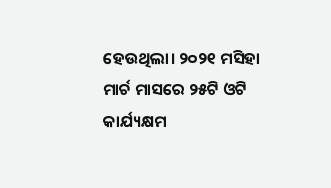ହେଉଥିଲା। ୨୦୨୧ ମସିହା ମାର୍ଚ ମାସରେ ୨୫ଟି ଓଟି କାର୍ଯ୍ୟକ୍ଷମ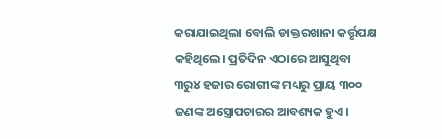କରାଯାଇଥିଲା ବୋଲି ଡାକ୍ତରଖାନା କର୍ତ୍ତୃପକ୍ଷ କହିଥିଲେ। ପ୍ରତିଦିନ ଏଠାରେ ଆସୁଥିବା ୩ରୁ୪ ହଜାର ରୋଗୀଙ୍କ ମଧ୍ୟରୁ ପ୍ରାୟ ୩୦୦ ଜଣଙ୍କ ଅସ୍ତ୍ରୋପଚାରର ଆବଶ୍ୟକ ହୁଏ।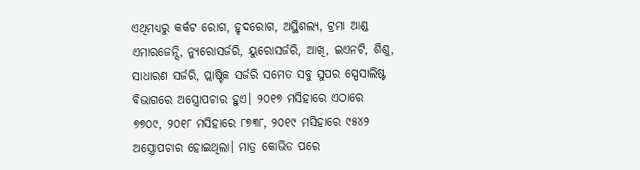ଏଥିମଧ୍ୟରୁ କର୍କଟ ରୋଗ, ହୃଦରୋଗ, ଅସ୍ଥିଶଲ୍ୟ, ଟ୍ରମା ଆଣ୍ଡ ଏମାରଜେନ୍ସି, ନ୍ୟୁରୋସର୍ଜରି, ୟୁରୋସର୍ଜରି, ଆଖି, ଇଏନଟି, ଶିଶୁ, ସାଧାରଣ ସର୍ଜରି, ପ୍ଲାଷ୍ଟିକ ସର୍ଜରି ସମେତ ସବୁ ସୁପର ସ୍ପେସାଲିଷ୍ଟ ବିଭାଗରେ ଅସ୍ତ୍ରୋପଚାର ହୁଏ। ୨୦୧୭ ମସିହାରେ ଏଠାରେ ୭୭୦୯, ୨୦୧୮ ମସିହାରେ ୮୭୩୮, ୨୦୧୯ ମସିହାରେ ୯୫୪୨ ଅସ୍ତ୍ରୋପଚାର ହୋଇଥିଲା। ମାତ୍ର କୋଭିଡ ପରେ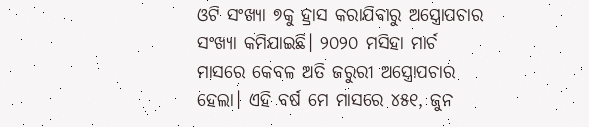ଓଟି ସଂଖ୍ୟା ୭କୁ ହ୍ରାସ କରାଯିବାରୁ ଅସ୍ତ୍ରୋପଚାର ସଂଖ୍ୟା କମିଯାଇଛି। ୨୦୨୦ ମସିହା ମାର୍ଚ ମାସରେ କେବଳ ଅତି ଜରୁରୀ ଅସ୍ତ୍ରୋପଚାର ହେଲା। ଏହି ବର୍ଷ ମେ ମାସରେ ୪୫୧, ଜୁନ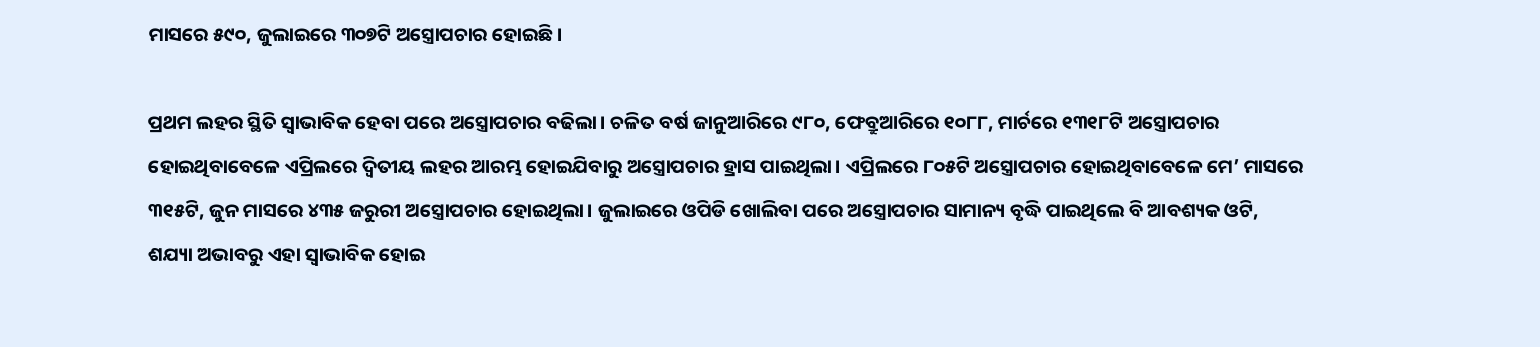ମାସରେ ୫୯୦, ଜୁଲାଇରେ ୩୦୭ଟି ଅସ୍ତ୍ରୋପଚାର ହୋଇଛି।

ପ୍ରଥମ ଲହର ସ୍ଥିତି ସ୍ବାଭାବିକ ହେବା ପରେ ଅସ୍ତ୍ରୋପଚାର ବଢିଲା। ଚଳିତ ବର୍ଷ ଜାନୁଆରିରେ ୯୮୦, ଫେବ୍ରୁଆରିରେ ୧୦୮୮, ମାର୍ଚରେ ୧୩୧୮ଟି ଅସ୍ତ୍ରୋପଚାର ହୋଇଥିବାବେଳେ ଏପ୍ରିଲରେ ଦ୍ବିତୀୟ ଲହର ଆରମ୍ଭ ହୋଇଯିବାରୁ ଅସ୍ତ୍ରୋପଚାର ହ୍ରାସ ପାଇଥିଲା। ଏପ୍ରିଲରେ ୮୦୫ଟି ଅସ୍ତ୍ରୋପଚାର ହୋଇଥିବାବେଳେ ମେ’ ମାସରେ ୩୧୫ଟି, ଜୁନ ମାସରେ ୪୩୫ ଜରୁରୀ ଅସ୍ତ୍ରୋପଚାର ହୋଇଥିଲା। ଜୁଲାଇରେ ଓପିଡି ଖୋଲିବା ପରେ ଅସ୍ତ୍ରୋପଚାର ସାମାନ୍ୟ ବୃଦ୍ଧି ପାଇଥିଲେ ବି ଆବଶ୍ୟକ ଓଟି, ଶଯ୍ୟା ଅଭାବରୁ ଏହା ସ୍ବାଭାବିକ ହୋଇ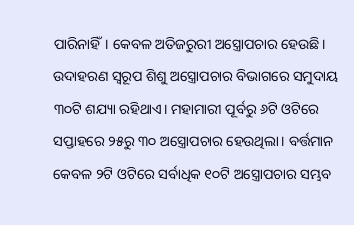ପାରିନାହିଁ। କେବଳ ଅତିଜରୁରୀ ଅସ୍ତ୍ରୋପଚାର ହେଉଛି। ଉଦାହରଣ ସ୍ବରୂପ ଶିଶୁ ଅସ୍ତ୍ରୋପଚାର ବିଭାଗରେ ସମୁଦାୟ ୩୦ଟି ଶଯ୍ୟା ରହିଥାଏ। ମହାମାରୀ ପୂର୍ବରୁ ୬ଟି ଓଟିରେ ସପ୍ତାହରେ ୨୫ରୁ ୩୦ ଅସ୍ତ୍ରୋପଚାର ହେଉଥିଲା। ବର୍ତ୍ତମାନ କେବଳ ୨ଟି ଓଟିରେ ସର୍ବାଧିକ ୧୦ଟି ଅସ୍ତ୍ରୋପଚାର ସମ୍ଭବ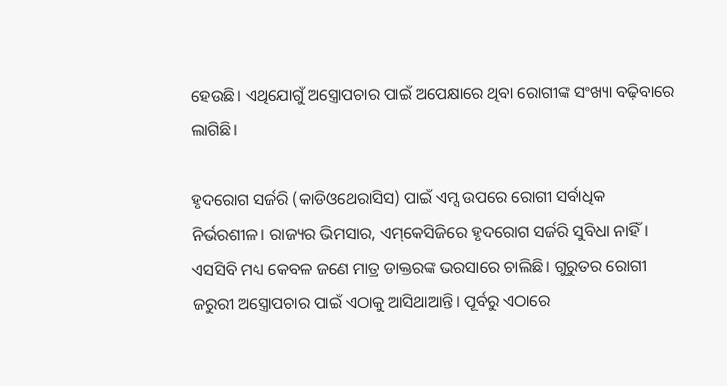ହେଉଛି। ଏଥିଯୋଗୁଁ ଅସ୍ତ୍ରୋପଚାର ପାଇଁ ଅପେକ୍ଷାରେ ଥିବା ରୋଗୀଙ୍କ ସଂଖ୍ୟା ବଢ଼ିବାରେ ଲାଗିଛି।

ହୃଦରୋଗ ସର୍ଜରି (କାଡିଓଥେରାସିସ) ପାଇଁ ଏମ୍ସ ଉପରେ ରୋଗୀ ସର୍ବାଧିକ ନିର୍ଭରଶୀଳ। ରାଜ୍ୟର ଭିମସାର, ଏମ୍‌କେସିଜିରେ ହୃଦରୋଗ ସର୍ଜରି ସୁବିଧା ନାହିଁ। ଏସସିବି ମଧ୍ୟ କେବଳ ଜଣେ ମାତ୍ର ଡାକ୍ତରଙ୍କ ଭରସାରେ ଚାଲିଛି। ଗୁରୁତର ରୋଗୀ ଜରୁରୀ ଅସ୍ତ୍ରୋପଚାର ପାଇଁ ଏଠାକୁ ଆସିଥାଆନ୍ତି। ପୂର୍ବରୁ ଏଠାରେ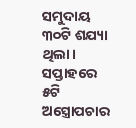ସମୁଦାୟ ୩୦ଟି ଶଯ୍ୟା ଥିଲା। ସପ୍ତାହରେ ୫ଟି ଅସ୍ତ୍ରୋପଚାର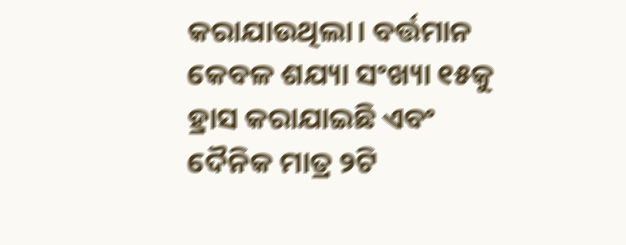କରାଯାଉଥିଲା। ବର୍ତ୍ତମାନ କେବଳ ଶଯ୍ୟା ସଂଖ୍ୟା ୧୫କୁ ହ୍ରାସ କରାଯାଇଛି ଏବଂ ଦୈନିକ ମାତ୍ର ୨ଟି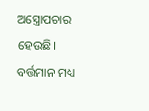ଅସ୍ତ୍ରୋପଚାର ହେଉଛି। ବର୍ତ୍ତମାନ ମଧ୍ୟ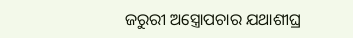ଜରୁରୀ ଅସ୍ତ୍ରୋପଚାର ଯଥାଶୀଘ୍ର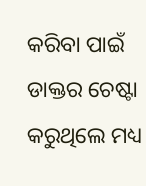କରିବା ପାଇଁ ଡାକ୍ତର ଚେଷ୍ଟା କରୁଥିଲେ ମଧ୍ୟ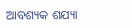ଆବଶ୍ୟକ ଶଯ୍ୟା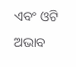ଏବଂ ଓଟି ଅଭାବ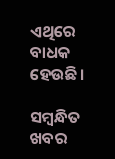ଏଥିରେ ବାଧକ ହେଉଛି।

ସମ୍ବନ୍ଧିତ ଖବର